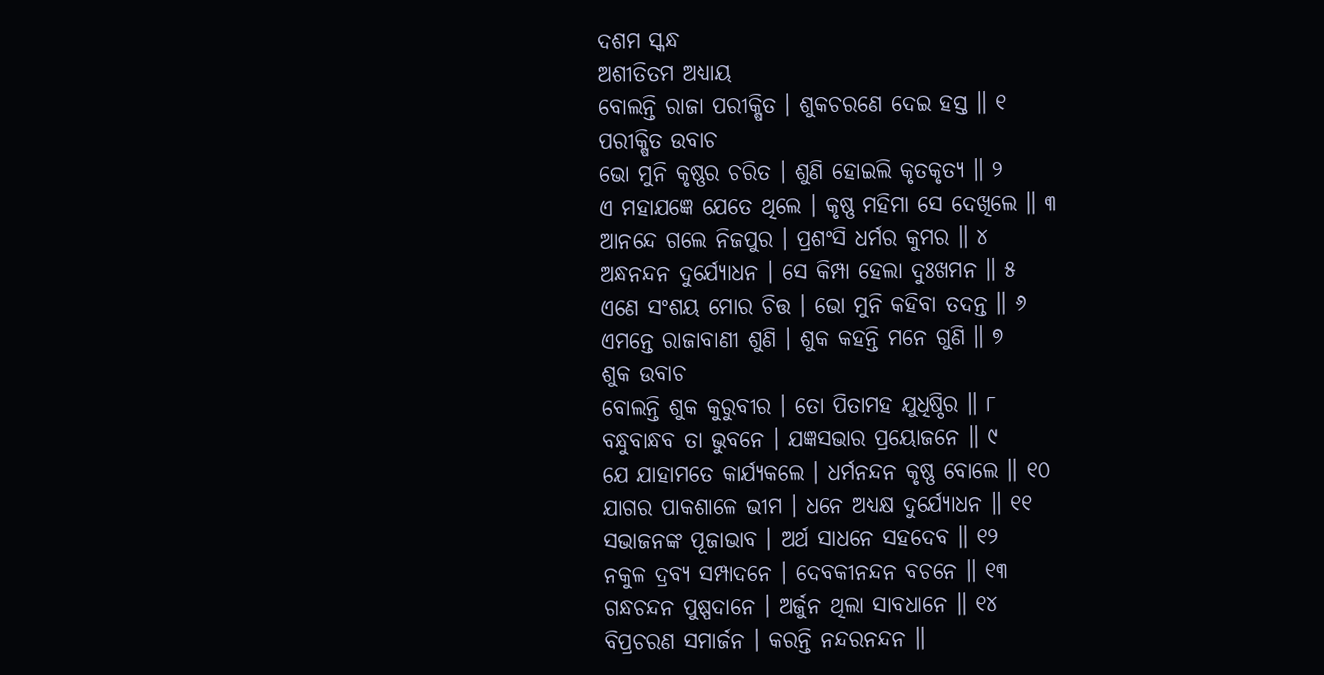ଦଶମ ସ୍କନ୍ଧ
ଅଶୀତିତମ ଅଧ୍ୟାୟ
ବୋଲନ୍ତି ରାଜା ପରୀକ୍ଷିତ । ଶୁକଚରଣେ ଦେଇ ହସ୍ତ ॥ ୧
ପରୀକ୍ଷିତ ଉବାଚ
ଭୋ ମୁନି କୃଷ୍ଣର ଚରିତ । ଶୁଣି ହୋଇଲି କୃତକୃତ୍ୟ ॥ ୨
ଏ ମହାଯଜ୍ଞେ ଯେତେ ଥିଲେ । କୃଷ୍ଣ ମହିମା ସେ ଦେଖିଲେ ॥ ୩
ଆନନ୍ଦେ ଗଲେ ନିଜପୁର । ପ୍ରଶଂସି ଧର୍ମର କୁମର ॥ ୪
ଅନ୍ଧନନ୍ଦନ ଦୁର୍ଯ୍ୟୋଧନ । ସେ କିମ୍ପା ହେଲା ଦୁଃଖମନ ॥ ୫
ଏଣେ ସଂଶୟ ମୋର ଚିତ୍ତ । ଭୋ ମୁନି କହିବା ତଦନ୍ତ ॥ ୬
ଏମନ୍ତେ ରାଜାବାଣୀ ଶୁଣି । ଶୁକ କହନ୍ତି ମନେ ଗୁଣି ॥ ୭
ଶୁକ ଉବାଚ
ବୋଲନ୍ତି ଶୁକ କୁରୁବୀର । ତୋ ପିତାମହ ଯୁଧିଷ୍ଠିର ॥ ୮
ବନ୍ଧୁବାନ୍ଧବ ତା ଭୁବନେ । ଯଜ୍ଞସଭାର ପ୍ରୟୋଜନେ ॥ ୯
ଯେ ଯାହାମତେ କାର୍ଯ୍ୟକଲେ । ଧର୍ମନନ୍ଦନ କୃଷ୍ଣ ବୋଲେ ॥ ୧୦
ଯାଗର ପାକଶାଳେ ଭୀମ । ଧନେ ଅଧ୍ୟକ୍ଷ ଦୁର୍ଯ୍ୟୋଧନ ॥ ୧୧
ସଭାଜନଙ୍କ ପୂଜାଭାବ । ଅର୍ଥ ସାଧନେ ସହଦେବ ॥ ୧୨
ନକୁଳ ଦ୍ରବ୍ୟ ସମ୍ପାଦନେ । ଦେବକୀନନ୍ଦନ ବଚନେ ॥ ୧୩
ଗନ୍ଧଚନ୍ଦନ ପୁଷ୍ପଦାନେ । ଅର୍ଜୁନ ଥିଲା ସାବଧାନେ ॥ ୧୪
ବିପ୍ରଚରଣ ସମାର୍ଜନ । କରନ୍ତି ନନ୍ଦରନନ୍ଦନ ॥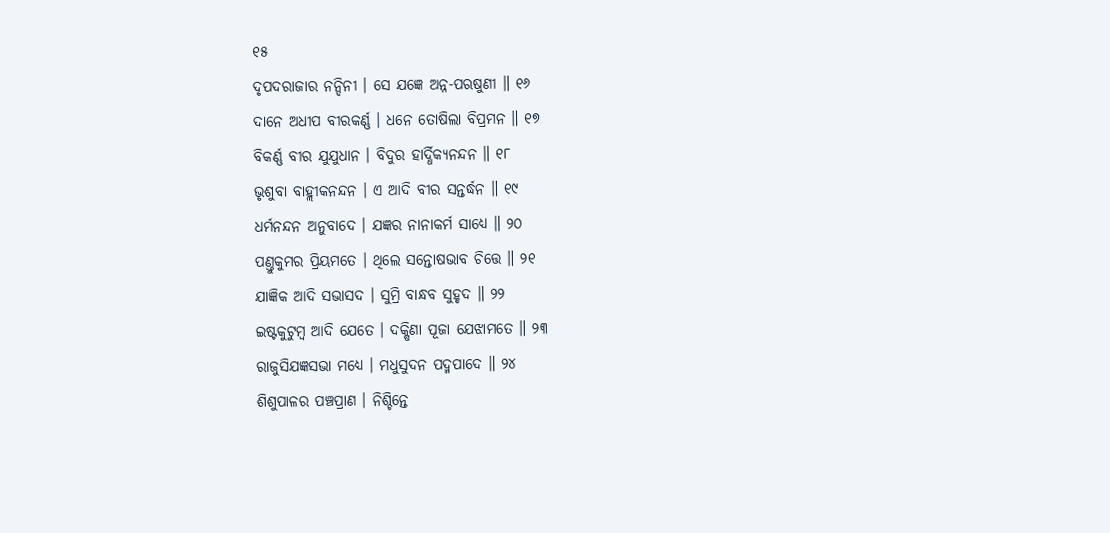୧୫
ଦୃପଦରାଜାର ନନ୍ଦିନୀ । ସେ ଯଜ୍ଞେ ଅନ୍ନ-ପଋଷୁଣୀ ॥ ୧୬
ଦାନେ ଅଧୀପ ବୀରକର୍ଣ୍ଣ । ଧନେ ତୋଷିଲା ବିପ୍ରମନ ॥ ୧୭
ବିକର୍ଣ୍ଣ ବୀର ଯୁଯୁଧାନ । ବିଦୁର ହାର୍ଦ୍ଧିକ୍ୟନନ୍ଦନ ॥ ୧୮
ଭୃଶୁବା ବାହ୍ଲୀକନନ୍ଦନ । ଏ ଆଦି ବୀର ସନ୍ତର୍ଦ୍ଧନ ॥ ୧୯
ଧର୍ମନନ୍ଦନ ଅନୁବାଦେ । ଯଜ୍ଞର ନାନାକର୍ମ ସାଧ୍ୟେ ॥ ୨୦
ପଣ୍ତୁକୁମର ପ୍ରିୟମତେ । ଥିଲେ ସନ୍ତୋଷଭାବ ଚିତ୍ତେ ॥ ୨୧
ଯାଜ୍ଞିକ ଆଦି ସଭାସଦ । ସୁମ୍ରି ବାନ୍ଧବ ସୁହୃଦ ॥ ୨୨
ଇଷ୍ଟକୁଟୁମ୍ବ ଆଦି ଯେତେ । ଦକ୍ଷିଣା ପୂଜା ଯେଝାମତେ ॥ ୨୩
ରାଜୁସିଯଜ୍ଞସଭା ମଧ୍ୟେ । ମଧୁସୁଦନ ପଦ୍ମପାଦେ ॥ ୨୪
ଶିଶୁପାଳର ପଞ୍ଚପ୍ରାଣ । ନିଶ୍ଚିନ୍ତେ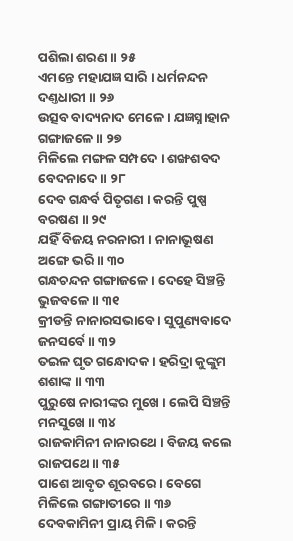ପଶିଲା ଶରଣ ॥ ୨୫
ଏମନ୍ତେ ମହାଯଜ୍ଞ ସାରି । ଧର୍ମନନ୍ଦନ ଦଣ୍ତଧାରୀ ॥ ୨୬
ଉତ୍ସବ ବାଦ୍ୟନାଦ ମେଳେ । ଯଜ୍ଞସ୍ନାହାନ ଗଙ୍ଗାଜଳେ ॥ ୨୭
ମିଳିଲେ ମଙ୍ଗଳ ସମ୍ପଦେ । ଶଙ୍ଖଶବଦ ବେଦନାଦେ ॥ ୨୮
ଦେବ ଗନ୍ଧର୍ବ ପିତୃଗଣ । କରନ୍ତି ପୁଷ୍ପ ବରଷଣ ॥ ୨୯
ଯହିଁ ବିଜୟ ନରନାରୀ । ନାନାଭୂଷଣ ଅଙ୍ଗେ ଭରି ॥ ୩୦
ଗନ୍ଧଚନ୍ଦନ ଗଙ୍ଗାଜଳେ । ଦେହେ ସିଞ୍ଚନ୍ତି ଭୁଜବଳେ ॥ ୩୧
କ୍ରୀଡନ୍ତି ନାନାରସଭାବେ । ସୁପୁଣ୍ୟବାଦେ ଜନସର୍ବେ ॥ ୩୨
ତଇଳ ଘୃତ ଗନ୍ଧୋଦକ । ହରିଦ୍ରା କୁଙ୍କୁମ ଶଶାଙ୍କ ॥ ୩୩
ପୁରୁଷେ ନାରୀଙ୍କର ମୁଖେ । ଲେପି ସିଞ୍ଚନ୍ତି ମନସୁଖେ ॥ ୩୪
ରାଜକାମିନୀ ନାନାରଥେ । ବିଜୟ କଲେ ରାଜପଥେ ॥ ୩୫
ପାଶେ ଆବୃତ ଶୂରବରେ । ବେଗେ ମିଳିଲେ ଗଙ୍ଗାତୀରେ ॥ ୩୬
ଦେବକାମିନୀ ପ୍ରାୟ ମିଳି । କରନ୍ତି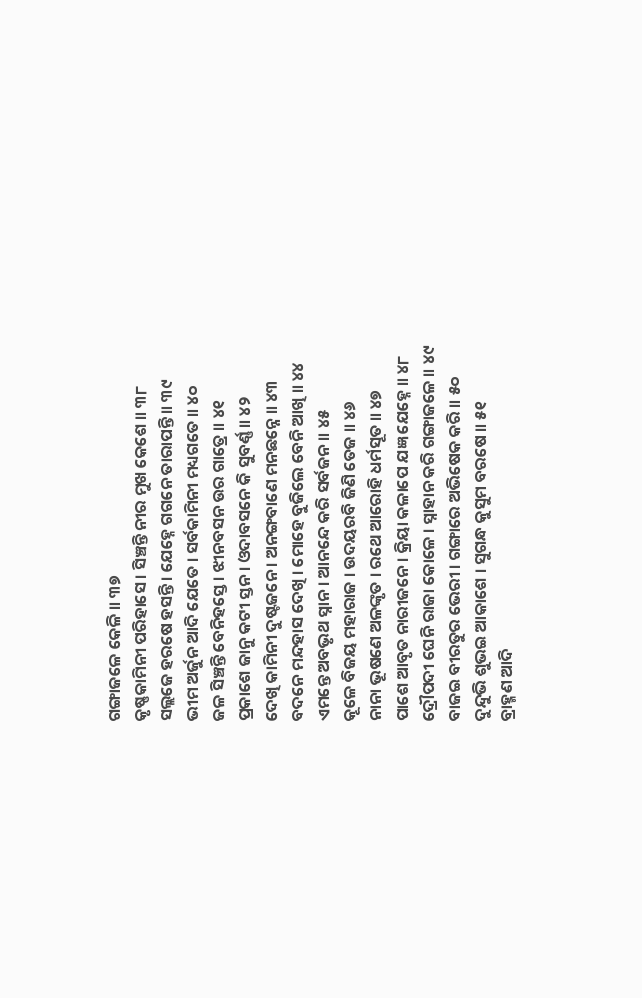ଗଙ୍ଗାଜଳେ କେଳି ॥ ୩୭
କୃଷ୍ଣକାମିନୀ ପରିହାସେ । ସିଞ୍ଚନ୍ତି ନୀର ମୁଖ କେଶେ ॥ ୩୮
ସଲ୍ଲଜେ ହରଷେ ହସନ୍ତି । ଯେହ୍ନେ ଗଗନେ ତାରାପନ୍ତି ॥ ୩୯
ଭୀମ ଅର୍ଜୁନ ଆଦି ଯେତେ । ସର୍ବକାମିନୀ ମଧ୍ୟଗତେ ॥ ୪୦
ଜଳ ସିଞ୍ଚନ୍ତି ବେନିହସ୍ତେ । ଝୀନବସନ ଉର ଗାତ୍ରେ ॥ ୪୧
ପ୍ରକାଶେ ଜାନୁ କଟୀ ସ୍ତନ । ଓଦାବସନେ କି ସୁବର୍ଣ୍ଣ ॥ ୪୨
ଦେଖି କାମିନୀ ଦୁଷ୍ଟଜନେ । ଅନଙ୍ଗବାଣେ ମନଛନ୍ନେ ॥ ୪୩
ବଦନେ ମନ୍ଦହାସ ଦେଖି । ମୋହେ ବୁଜିଲେ ବେନି ଆଖି ॥ ୪୪
ଏମନ୍ତେ ଅବଭୃଥ ସ୍ନାନ । ଆନନ୍ଦେ କରି ସର୍ବଜନ ॥ ୪୫
କୂଳେ ବିଜୟ ମହାରାଜ । ଉଦୟରବି ଜିଣି ତେଜ ॥ ୪୬
ନାନା ଭୂଷଣେ ଅଳଙ୍କୃତ । ରଥେ ଆରୋହି ଧର୍ମସୂତ ॥ ୪୭
ପାଶେ ଆବୃତ ନାରୀଜନେ । କ୍ରିୟା କଳାପେ ଯଜ୍ଞ ଯେହ୍ନେ ॥ ୪୮
ଦ୍ରୌପଦୀ ଘେନି ରାଜା କୋଳେ । ସ୍ନାହାନ କରି ଗଙ୍ଗାଜଳେ ॥ ୪୯
ବାଜଇ ବୀରତୁର ଭେରୀ । ଗଙ୍ଗାରେ ଅଭିଷେକ କରି ॥ ୫୦
ଦୁନ୍ଦୁଭି ଶୁଭଇ ଆକାଶେ । ସୁଗନ୍ଧ କୁସୁମ ବରଷେ ॥ ୫୧
ବ୍ରାହ୍ମଣ ଆଦି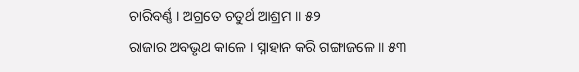ଚାରିବର୍ଣ୍ଣ । ଅଗ୍ରତେ ଚତୁର୍ଥ ଆଶ୍ରମ ॥ ୫୨
ରାଜାର ଅବଭୃଥ କାଳେ । ସ୍ନାହାନ କରି ଗଙ୍ଗାଜଳେ ॥ ୫୩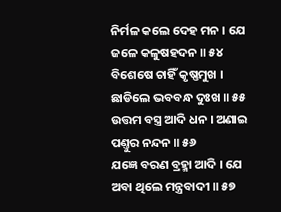ନିର୍ମଳ କଲେ ଦେହ ମନ । ଯେ ଜଳେ କଳୁଷହଦନ ॥ ୫୪
ବିଶେଷେ ଚାହିଁ କୃଷ୍ଣମୁଖ । ଛାଡିଲେ ଭବବନ୍ଧ ଦୁଃଖ ॥ ୫୫
ଉତ୍ତମ ବସ୍ତ୍ର ଆଦି ଧନ । ଅଣାଇ ପଣ୍ତୁର ନନ୍ଦନ ॥ ୫୬
ଯଜ୍ଞେ ବରଣ ବ୍ରହ୍ମା ଆଦି । ଯେ ଅବା ଥିଲେ ମନ୍ତ୍ରବାଦୀ ॥ ୫୭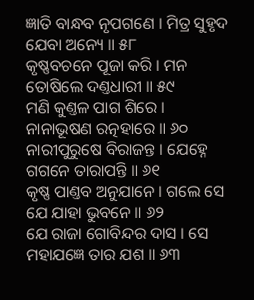ଜ୍ଞାତି ବାନ୍ଧବ ନୃପଗଣେ । ମିତ୍ର ସୁହୃଦ ଯେବା ଅନ୍ୟେ ॥ ୫୮
କୃଷ୍ଣବଚନେ ପୂଜା କରି । ମନ ତୋଷିଲେ ଦଣ୍ତଧାରୀ ॥ ୫୯
ମଣି କୁଣ୍ତଳ ପାଗ ଶିରେ । ନାନାଭୂଷଣ ରତ୍ନହାରେ ॥ ୬୦
ନାରୀପୁରୁଷେ ବିରାଜନ୍ତ । ଯେହ୍ନେ ଗଗନେ ତାରାପନ୍ତି ॥ ୬୧
କୃଷ୍ଣ ପାଣ୍ତବ ଅନୁଯାନେ । ଗଲେ ସେ ଯେ ଯାହା ଭୁବନେ ॥ ୬୨
ଯେ ରାଜା ଗୋବିନ୍ଦର ଦାସ । ସେ ମହାଯଜ୍ଞେ ତାର ଯଶ ॥ ୬୩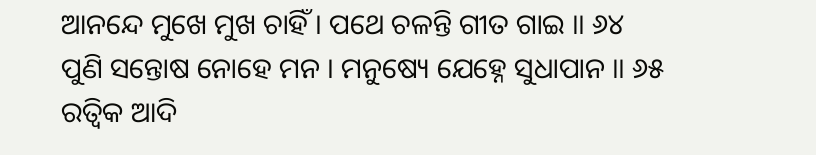ଆନନ୍ଦେ ମୁଖେ ମୁଖ ଚାହିଁ । ପଥେ ଚଳନ୍ତି ଗୀତ ଗାଇ ॥ ୬୪
ପୁଣି ସନ୍ତୋଷ ନୋହେ ମନ । ମନୁଷ୍ୟେ ଯେହ୍ନେ ସୁଧାପାନ ॥ ୬୫
ରତ୍ୱିକ ଆଦି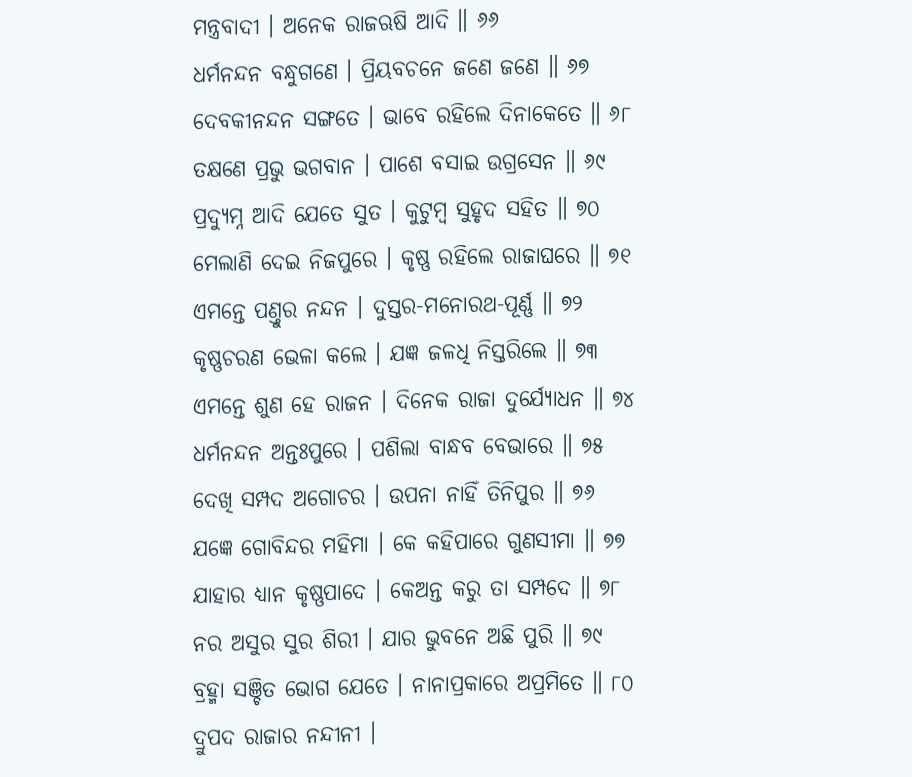ମନ୍ତ୍ରବାଦୀ । ଅନେକ ରାଜଋଷି ଆଦି ॥ ୬୬
ଧର୍ମନନ୍ଦନ ବନ୍ଧୁଗଣେ । ପ୍ରିୟବଚନେ ଜଣେ ଜଣେ ॥ ୬୭
ଦେବକୀନନ୍ଦନ ସଙ୍ଗତେ । ଭାବେ ରହିଲେ ଦିନାକେତେ ॥ ୬୮
ତକ୍ଷଣେ ପ୍ରଭୁ ଭଗବାନ । ପାଶେ ବସାଇ ଉଗ୍ରସେନ ॥ ୬୯
ପ୍ରଦ୍ୟୁମ୍ନ ଆଦି ଯେତେ ସୁତ । କୁଟୁମ୍ବ ସୁହୃଦ ସହିତ ॥ ୭୦
ମେଲାଣି ଦେଇ ନିଜପୁରେ । କୃଷ୍ଣ ରହିଲେ ରାଜାଘରେ ॥ ୭୧
ଏମନ୍ତେ ପଣ୍ତୁର ନନ୍ଦନ । ଦୁସ୍ତର-ମନୋରଥ-ପୂର୍ଣ୍ଣ ॥ ୭୨
କୃଷ୍ଣଚରଣ ଭେଳା କଲେ । ଯଜ୍ଞ ଜଳଧି ନିସ୍ତରିଲେ ॥ ୭୩
ଏମନ୍ତେ ଶୁଣ ହେ ରାଜନ । ଦିନେକ ରାଜା ଦୁର୍ଯ୍ୟୋଧନ ॥ ୭୪
ଧର୍ମନନ୍ଦନ ଅନ୍ତଃପୁରେ । ପଶିଲା ବାନ୍ଧବ ବେଭାରେ ॥ ୭୫
ଦେଖି ସମ୍ପଦ ଅଗୋଚର । ଉପନା ନାହିଁ ତିନିପୁର ॥ ୭୬
ଯଜ୍ଞେ ଗୋବିନ୍ଦର ମହିମା । କେ କହିପାରେ ଗୁଣସୀମା ॥ ୭୭
ଯାହାର ଧ୍ୟାନ କୃଷ୍ଣପାଦେ । କେଅନ୍ତ କରୁ ତା ସମ୍ପଦେ ॥ ୭୮
ନର ଅସୁର ସୁର ଶିରୀ । ଯାର ଭୁବନେ ଅଛି ପୁରି ॥ ୭୯
ବ୍ରହ୍ମା ସଞ୍ଚିତ ଭୋଗ ଯେତେ । ନାନାପ୍ରକାରେ ଅପ୍ରମିତେ ॥ ୮୦
ଦ୍ରୁପଦ ରାଜାର ନନ୍ଦୀନୀ ।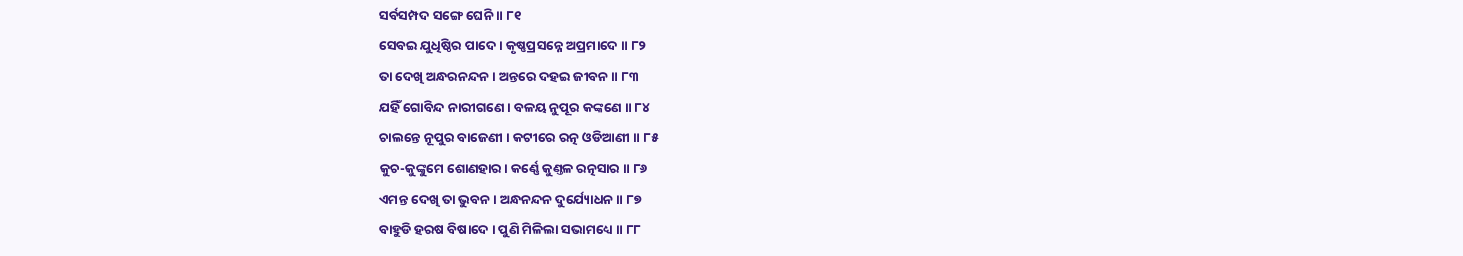ସର୍ବସମ୍ପଦ ସଙ୍ଗେ ଘେନି ॥ ୮୧
ସେବଇ ଯୁଧିଷ୍ଠିର ପାଦେ । କୃଷ୍ଣପ୍ରସନ୍ନେ ଅପ୍ରମାଦେ ॥ ୮୨
ତା ଦେଖି ଅନ୍ଧରନନ୍ଦନ । ଅନ୍ତରେ ଦହଇ ଜୀବନ ॥ ୮୩
ଯହିଁ ଗୋବିନ୍ଦ ନାରୀଗଣେ । ବଳୟ ନୁପୂର କଙ୍କଣେ ॥ ୮୪
ଚାଲନ୍ତେ ନୂପୁର ବାଜେଣୀ । କଟୀରେ ରତ୍ନ ଓଡିଆଣୀ ॥ ୮୫
କୁଚ-କୁଙ୍କୁମେ ଶୋଣହାର । କର୍ଣ୍ଣେ କୁଣ୍ତଳ ରତ୍ନସାର ॥ ୮୬
ଏମନ୍ତ ଦେଖି ତା ଭୁବନ । ଅନ୍ଧନନ୍ଦନ ଦୁର୍ଯ୍ୟୋଧନ ॥ ୮୭
ବାହୁଡି ହରଷ ବିଷାଦେ । ପୁଣି ମିଳିଲା ସଭାମଧ୍ୟେ ॥ ୮୮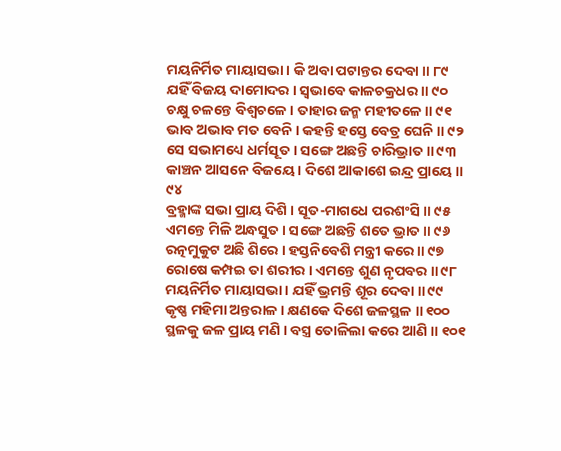ମୟନିର୍ମିତ ମାୟାସଭା । କି ଅବା ପଟାନ୍ତର ଦେବା ॥ ୮୯
ଯହିଁ ବିଜୟ ଦାମୋଦର । ସ୍ୱଭାବେ କାଳଚକ୍ରଧର ॥ ୯୦
ଚକ୍ଷୁ ଚଳନ୍ତେ ବିଶ୍ୱଚଳେ । ତାହାର ଜନ୍ମ ମହୀତଳେ ॥ ୯୧
ଭାବ ଅଭାବ ମତ ବେନି । କହନ୍ତି ହସ୍ତେ ବେତ୍ର ଘେନି ॥ ୯୨
ସେ ସଭାମଧ୍ୟେ ଧର୍ମସୂତ । ସଙ୍ଗେ ଅଛନ୍ତି ଚାରିଭ୍ରାତ ॥ ୯୩
କାଞ୍ଚନ ଆସନେ ବିଜୟେ । ଦିଶେ ଆକାଶେ ଇନ୍ଦ୍ର ପ୍ରାୟେ ॥ ୯୪
ବ୍ରହ୍ମାଙ୍କ ସଭା ପ୍ରାୟ ଦିଶି । ସୂତ-ମାଗଧେ ପରଶଂସି ॥ ୯୫
ଏମନ୍ତେ ମିଳି ଅନ୍ଧସୁତ । ସଙ୍ଗେ ଅଛନ୍ତି ଶତେ ଭ୍ରାତ ॥ ୯୬
ରତ୍ନମୁକୁଟ ଅଛି ଶିରେ । ହସ୍ତନିବେଶି ମନ୍ତ୍ରୀ କରେ ॥ ୯୭
ରୋଷେ କମ୍ପଇ ତା ଶରୀର । ଏମନ୍ତେ ଶୁଣ ନୃପବର ॥ ୯୮
ମୟନିର୍ମିତ ମାୟାସଭା । ଯହିଁ ଭ୍ରମନ୍ତି ଶୂର ଦେବା ॥ ୯୯
କୃଷ୍ଣ ମହିମା ଅନ୍ତରାଳ । କ୍ଷଣକେ ଦିଶେ ଜଳସ୍ଥଳ ॥ ୧୦୦
ସ୍ଥଳକୁ ଜଳ ପ୍ରାୟ ମଣି । ବସ୍ତ୍ର ତୋଳିଲା କରେ ଆଣି ॥ ୧୦୧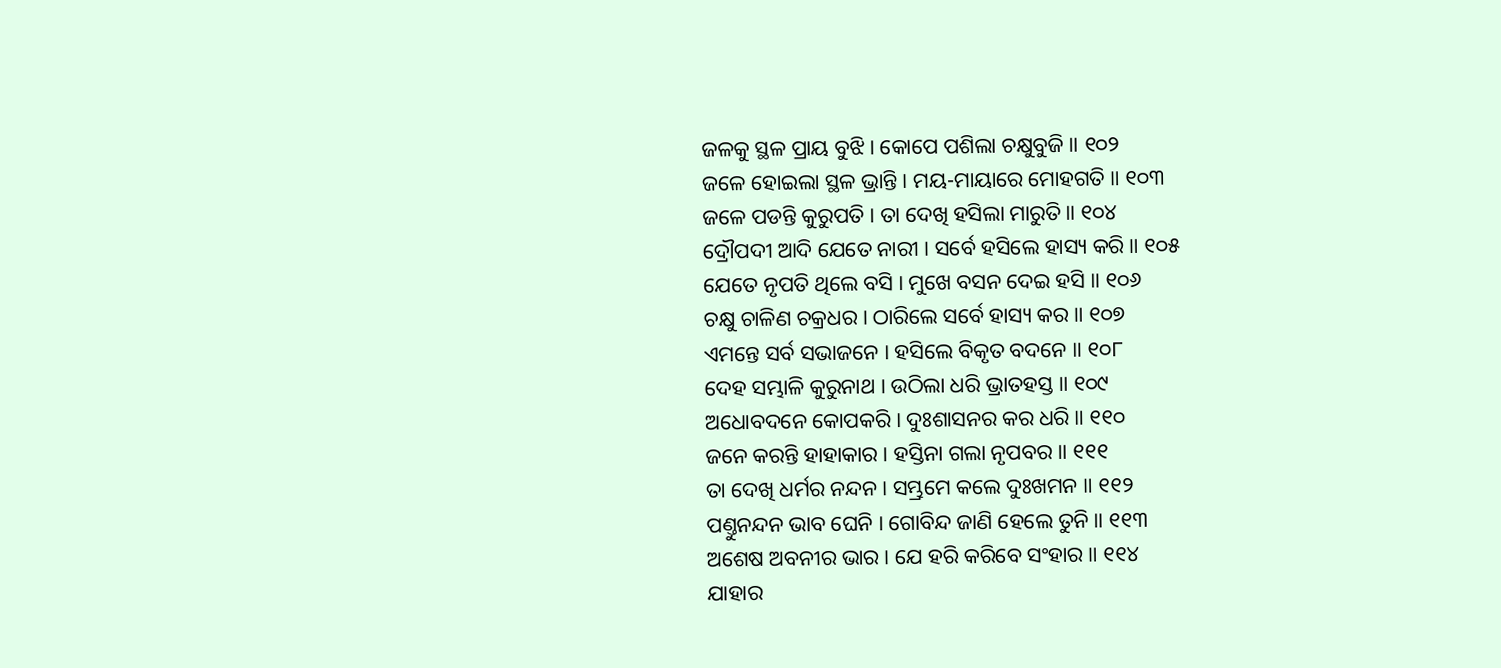ଜଳକୁ ସ୍ଥଳ ପ୍ରାୟ ବୁଝି । କୋପେ ପଶିଲା ଚକ୍ଷୁବୁଜି ॥ ୧୦୨
ଜଳେ ହୋଇଲା ସ୍ଥଳ ଭ୍ରାନ୍ତି । ମୟ-ମାୟାରେ ମୋହଗତି ॥ ୧୦୩
ଜଳେ ପଡନ୍ତି କୁରୁପତି । ତା ଦେଖି ହସିଲା ମାରୁତି ॥ ୧୦୪
ଦ୍ରୌପଦୀ ଆଦି ଯେତେ ନାରୀ । ସର୍ବେ ହସିଲେ ହାସ୍ୟ କରି ॥ ୧୦୫
ଯେତେ ନୃପତି ଥିଲେ ବସି । ମୁଖେ ବସନ ଦେଇ ହସି ॥ ୧୦୬
ଚକ୍ଷୁ ଚାଳିଣ ଚକ୍ରଧର । ଠାରିଲେ ସର୍ବେ ହାସ୍ୟ କର ॥ ୧୦୭
ଏମନ୍ତେ ସର୍ବ ସଭାଜନେ । ହସିଲେ ବିକୃତ ବଦନେ ॥ ୧୦୮
ଦେହ ସମ୍ଭାଳି କୁରୁନାଥ । ଉଠିଲା ଧରି ଭ୍ରାତହସ୍ତ ॥ ୧୦୯
ଅଧୋବଦନେ କୋପକରି । ଦୁଃଶାସନର କର ଧରି ॥ ୧୧୦
ଜନେ କରନ୍ତି ହାହାକାର । ହସ୍ତିନା ଗଲା ନୃପବର ॥ ୧୧୧
ତା ଦେଖି ଧର୍ମର ନନ୍ଦନ । ସମ୍ଭ୍ରମେ କଲେ ଦୁଃଖମନ ॥ ୧୧୨
ପଣ୍ତୁନନ୍ଦନ ଭାବ ଘେନି । ଗୋବିନ୍ଦ ଜାଣି ହେଲେ ତୁନି ॥ ୧୧୩
ଅଶେଷ ଅବନୀର ଭାର । ଯେ ହରି କରିବେ ସଂହାର ॥ ୧୧୪
ଯାହାର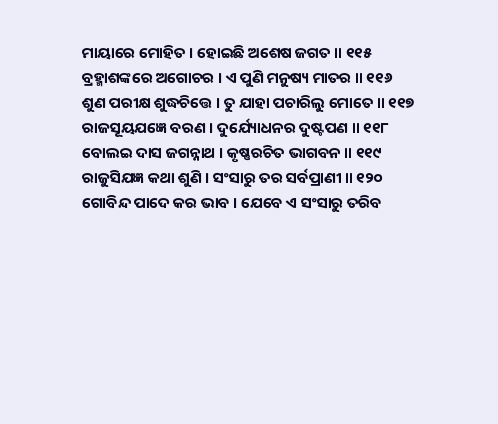ମାୟାରେ ମୋହିତ । ହୋଇଛି ଅଶେଷ ଜଗତ ॥ ୧୧୫
ବ୍ରହ୍ମାଶଙ୍କରେ ଅଗୋଚର । ଏ ପୁଣି ମନୁଷ୍ୟ ମାତର ॥ ୧୧୬
ଶୁଣ ପରୀକ୍ଷ ଶୁଦ୍ଧଚିତ୍ତେ । ତୁ ଯାହା ପଚାରିଲୁ ମୋତେ ॥ ୧୧୭
ରାଜସୂୟଯଜ୍ଞେ ବରଣ । ଦୁର୍ଯ୍ୟୋଧନର ଦୁଷ୍ଟପଣ ॥ ୧୧୮
ବୋଲଇ ଦାସ ଜଗନ୍ନାଥ । କୃଷ୍ଣରଚିତ ଭାଗବନ ॥ ୧୧୯
ରାଜୁସିଯଜ୍ଞ କଥା ଶୁଣି । ସଂସାରୁ ତର ସର୍ବପ୍ରାଣୀ ॥ ୧୨୦
ଗୋବିନ୍ଦ ପାଦେ କର ଭାବ । ଯେବେ ଏ ସଂସାରୁ ତରିବ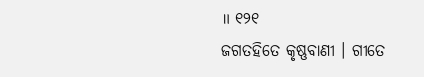॥ ୧୨୧
ଜଗତହିତେ କୃଷ୍ଣବାଣୀ । ଗୀତେ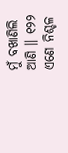ମୁଁ ବଖାଣିଲି ଆଣି ॥ ୧୨୨
ଏଣେ ନିଶ୍ଚଳ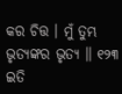କର ଚିତ୍ତ । ମୁଁ ତୁମ୍ଭ ଭୃତ୍ୟଙ୍କର ଭୃତ୍ୟ ॥ ୧୨୩
ଇତି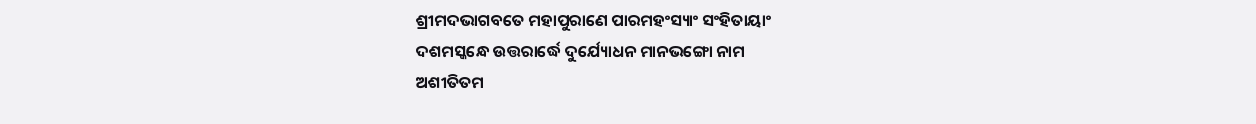ଶ୍ରୀମଦଭାଗବତେ ମହାପୁରାଣେ ପାରମହଂସ୍ୟାଂ ସଂହିତାୟାଂ
ଦଶମସ୍କନ୍ଧେ ଉତ୍ତରାର୍ଦ୍ଧେ ଦୁର୍ଯ୍ୟୋଧନ ମାନଭଙ୍ଗୋ ନାମ
ଅଶୀତିତମ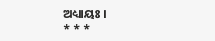ଅଧ୍ୟାୟଃ ।
* * *